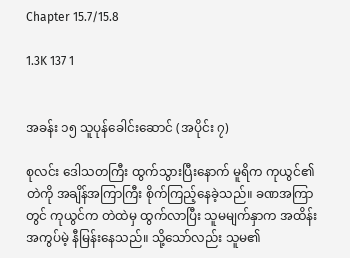Chapter 15.7/15.8

1.3K 137 1


အခန်း ၁၅ သူပုန်ခေါင်းဆောင် (အပိုင်း ၇)

စုလင်း ဒေါသတကြီး ထွက်သွားပြီးနောက် မူရိက ကုယွင်၏တဲကို အချိန်အကြာကြီး စိုက်ကြည့်နေခဲ့သည်။ ခဏအကြာတွင် ကုယွင်က တဲထဲမှ ထွက်လာပြီး သူမမျက်နှာက အထိန်းအကွပ်မဲ့ နီမြန်းနေသည်။ သို့သော်လည်း သူမ၏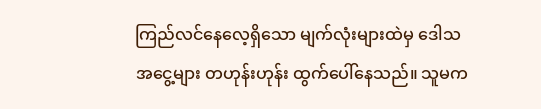ကြည်လင်နေလေ့ရှိသော မျက်လုံးများထဲမှ ဒေါသအငွေ့များ တဟုန်းဟုန်း ထွက်ပေါ်နေသည်။ သူမက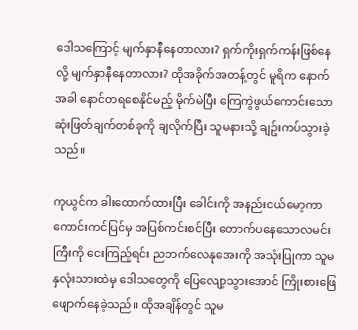ဒေါသကြောင့် မျက်နှာနီနေတာလား? ရှက်ကိုးရှက်ကန်းဖြစ်နေလို့ မျက်နှာနီနေတာလား? ထိုအခိုက်အတန့်တွင် မူရိက နောက်အခါ နောင်တရစေနိုင်မည့် မိုက်မဲပြီး ကြေကွဲဖွယ်ကောင်းသော ဆုံးဖြတ်ချက်တစ်ခုကို ချလိုက်ပြီး သူမနားသို့ ချဥ်းကပ်သွားခဲ့သည်။

ကုယွင်က ခါးထောက်ထားပြီး ခေါင်းကို အနည်းငယ်မော့ကာ ကောင်းကင်ပြင်မှ အပြစ်ကင်းစင်ပြီး တောက်ပနေသောလမင်းကြီးကို ငေးကြည့်ရင်း ညဘက်လေနုအေးကို အသုံးပြုကာ သူမနှလုံးသားထဲမှ ဒေါသတွေကို ပြေလျော့သွားအောင် ကြိုးစားဖြေဖျောက်နေခဲ့သည်။ ထိုအချိန်တွင် သူမ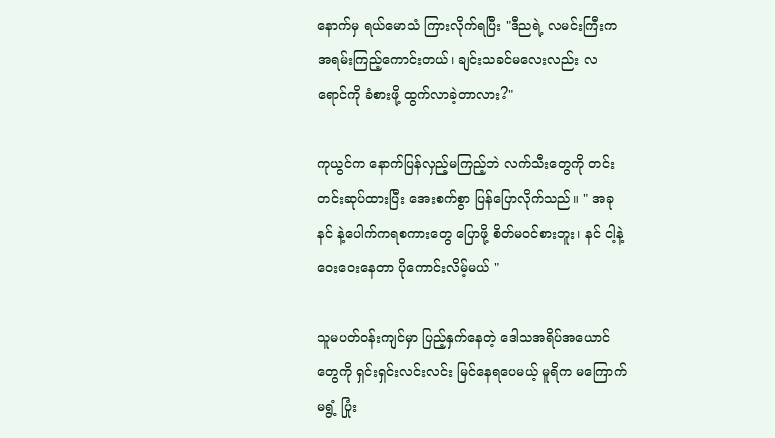နောက်မှ ရယ်မောသံ ကြားလိုက်ရပြီး "ဒီညရဲ့ လမင်းကြီးက အရမ်းကြည့်ကောင်းတယ်၊ ချင်းသခင်မလေးလည်း လရောင်ကို ခံစားဖို့ ထွက်လာခဲ့တာလား?"

ကုယွင်က နောက်ပြန်လှည့်မကြည့်ဘဲ လက်သီးတွေကို တင်းတင်းဆုပ်ထားပြီး အေးစက်စွာ ပြန်ပြောလိုက်သည်။ " အခု နင် နဲ့ပေါက်ကရစကားတွေ ပြောဖို့ စိတ်မ၀င်စားဘူး၊ နင် ငါ့နဲ့ ဝေးဝေးနေတာ ပိုကောင်းလိမ့်မယ် "

သူမပတ်ဝန်းကျင်မှာ ပြည့်နှက်နေတဲ့ ဒေါသအရိပ်အယောင်တွေကို ရှင်းရှင်းလင်းလင်း မြင်နေရပေမယ့် မူရိက မကြောက်မရွံ့ ပြုံး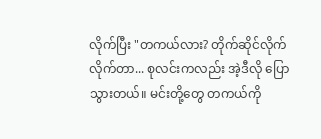လိုက်ပြီး "တကယ်လား? တိုက်ဆိုင်လိုက်လိုက်တာ... စုလင်းကလည်း အဲ့ဒီလို ပြောသွားတယ်။ မင်းတို့တွေ တကယ်ကို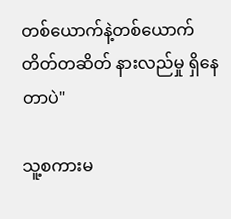တစ်ယောက်နဲ့တစ်ယောက် တိတ်တဆိတ် နားလည်မှု ရှိနေတာပဲ"

သူ့စကားမ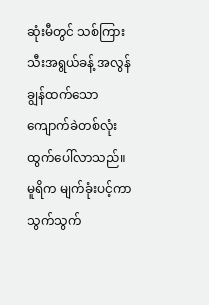ဆုံးမီတွင် သစ်ကြားသီးအရွယ်ခန့် အလွန်ချွန်ထက်သော ကျောက်ခဲတစ်လုံး ထွက်ပေါ်လာသည်။ မူရိက မျက်ခုံးပင့်ကာ သွက်သွက်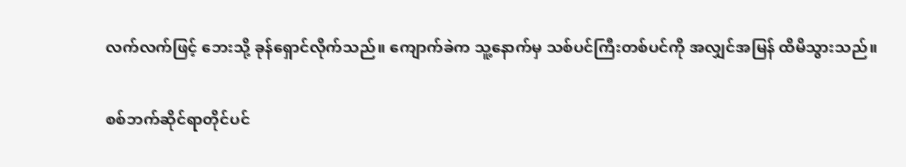လက်လက်ဖြင့် ဘေးသို့ ခုန်ရှောင်လိုက်သည်။ ကျောက်ခဲက သူ့နောက်မှ သစ်ပင်ကြီးတစ်ပင်ကို အလျှင်အမြန် ထိမိသွားသည်။

စစ်ဘက်ဆိုင်ရာတိုင်ပင်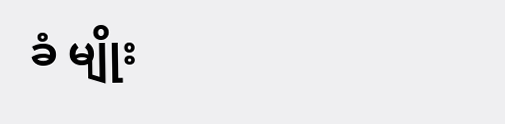ခံ မျိုး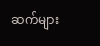ဆက်များ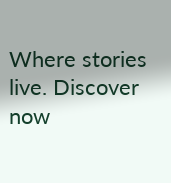Where stories live. Discover now